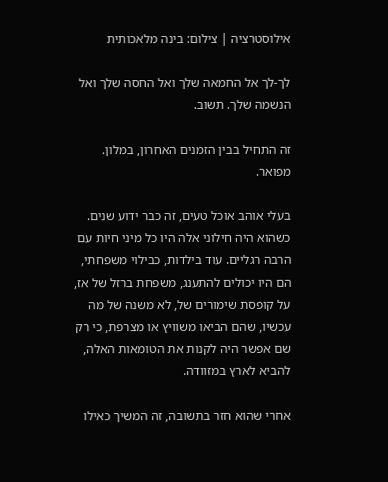אילוסטרציה | צילום: בינה מלאכותית

לך-לך אל החמאה שלך ואל החסה שלך ואל הנשמה שלך. תשוב.

זה התחיל בבין הזמנים האחרון, במלון. מפואר.

בעלי אוהב אוכל טעים, זה כבר ידוע שנים. כשהוא היה חילוני אלה היו כל מיני חיות עם הרבה רגליים. עוד בילדות, כבילוי משפחתי, הם היו יכולים להתענג, משפחת ברזל של אז, על קופסת שימורים של, לא משנה של מה עכשיו, שהם הביאו משוויץ או מצרפת, כי רק שם אפשר היה לקנות את הטומאות האלה, להביא לארץ במזוודה.

אחרי שהוא חזר בתשובה, זה המשיך כאילו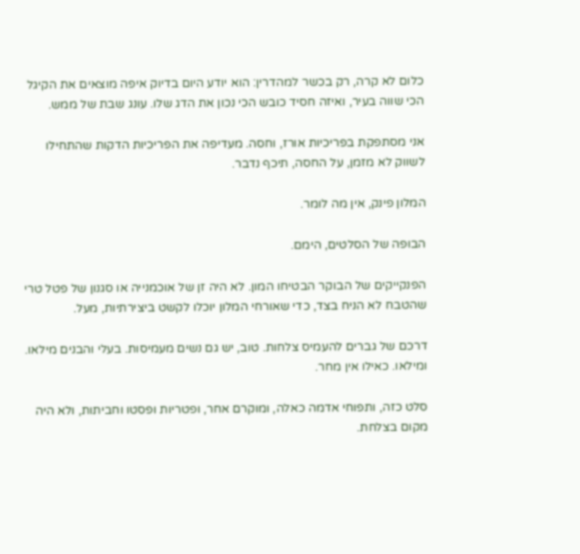כלום לא קרה, רק בכשר למהדרין: הוא יודע היום בדיוק איפה מוצאים את הקיגל הכי שווה בעיר, ואיזה חסיד כובש הכי נכון את הדג שלו. עונג שבת של ממש.

אני מסתפקת בפריכיות אורז, וחסה. מעדיפה את הפריכיות הדקות שהתחילו לשווק לא מזמן, על החסה, תיכף נדבר.

המלון פינק, אין מה לומר.

הבופה של הסלטים, הימם.

הפנקייקים של הבוקר הבטיחו המון. לא היה זן של אוכמנייה או סגנון של פטל טרי שהטבח לא הניח בצד, כדי שאורחי המלון יוכלו לקשט ביצירתיות, מעל.

דרכם של גברים להעמיס צלחות. טוב, יש גם נשים מעמיסות. בעלי והבנים מילאו. ומילאו. כאילו אין מחר.

סלט כזה, ותפוחי אדמה כאלה, ומוקרם אחר, ופטריות ופסטו וחביתות, ולא היה מקום בצלחת.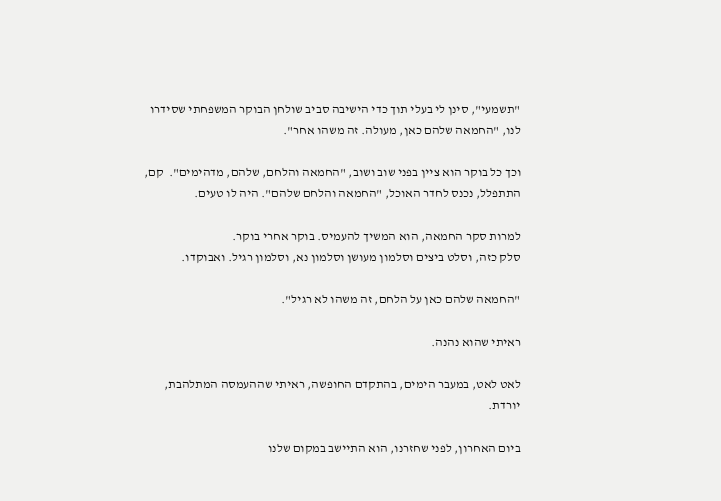"תשמעי", סינן לי בעלי תוך כדי הישיבה סביב שולחן הבוקר המשפחתי שסידרו לנו, "החמאה שלהם כאן, מעולה. זה משהו אחר".

וכך כל בוקר הוא ציין בפני שוב ושוב, "החמאה והלחם, שלהם, מדהימים".  קם, התתפלל, נכנס לחדר האוכל, "החמאה והלחם שלהם". היה לו טעים.

למרות סקר החמאה, הוא המשיך להעמיס. בוקר אחרי בוקר.
סלק כזה, וסלט ביצים וסלמון מעושן וסלמון נא, וסלמון רגיל. ואבוקדו.

"החמאה שלהם כאן על הלחם, זה משהו לא רגיל".

ראיתי שהוא נהנה.

לאט לאט, במעבר הימים, בהתקדם החופשה, ראיתי שההעמסה המתלהבת, יורדת.

ביום האחרון, לפני שחזרנו, הוא התיישב במקום שלנו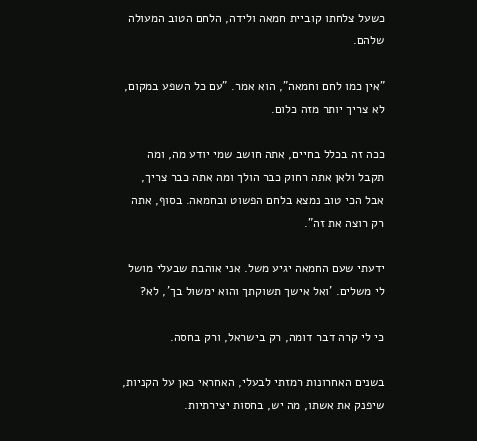כשעל צלחתו קוביית חמאה ולידה, הלחם הטוב המעולה שלהם.

"אין כמו לחם וחמאה", הוא אמר. "עם כל השפע במקום, לא צריך יותר מזה כלום.

ככה זה בכלל בחיים, אתה חושב שמי יודע מה, ומה תקבל ולאן אתה רחוק כבר הולך ומה אתה כבר צריך, אבל הכי טוב נמצא בלחם הפשוט ובחמאה. בסוף, אתה רק רוצה את זה".

ידעתי שעם החמאה יגיע משל. אני אוהבת שבעלי מושל לי משלים. 'ואל אישך תשוקתך והוא ימשול בך', לא?

כי לי קרה דבר דומה, רק בישראל, ורק בחסה.

בשנים האחרונות רמזתי לבעלי, האחראי כאן על הקניות, שיפנק את אשתו, מה יש, בחסות יצירתיות.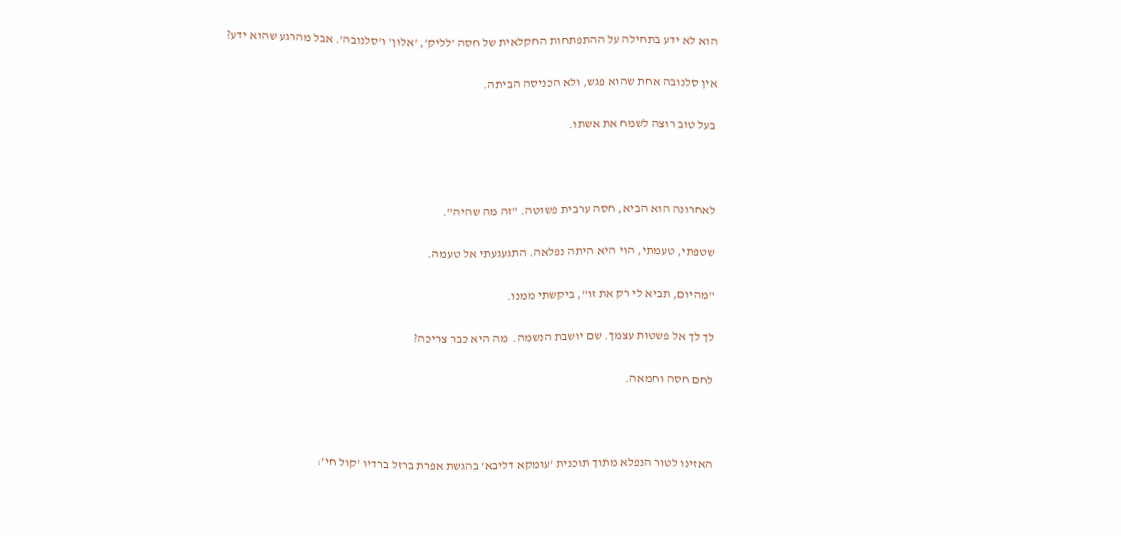הוא לא ידע בתחילה על ההתפתחות החקלאית של חסה 'לליק', 'אלון' ו'סלנובה'. אבל מהרגע שהוא ידע?

אין סלנובה אחת שהוא פגש, ולא הכניסה הביתה.

בעל טוב רוצה לשמח את אשתו.



לאחרונה הוא הביא, חסה ערבית פשוטה. "זה מה שהיה".

שטפתי, טעמתי, הוי היא היתה נפלאה. התגעגעתי אל טעמה.

"מהיום, תביא לי רק את זו", ביקשתי ממנו.

לך לך אל פשטות עצמך. שם יושבת הנשמה.  מה היא כבר צריכה?

לחם חסה וחמאה.



האזינו לטור הנפלא מתוך תוכנית 'עומקא דליבא' בהגשת אפרת ברזל ברדיו 'קול חי':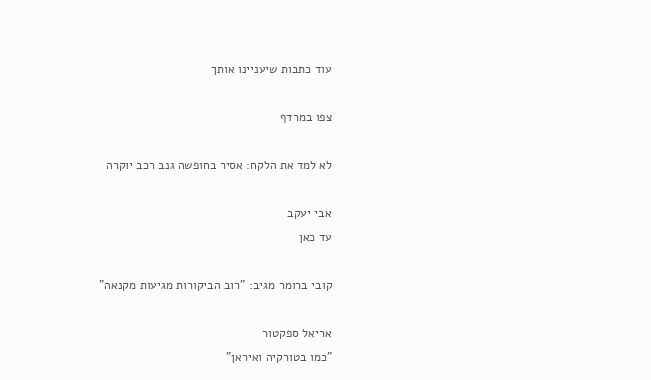עוד כתבות שיעניינו אותך

צפו במרדף

לא למד את הלקח: אסיר בחופשה גנב רכב יוקרה

אבי יעקב
עד כאן

קובי ברומר מגיב: "רוב הביקורות מגיעות מקנאה"

אריאל ספקטור
"כמו בטורקיה ואיראן"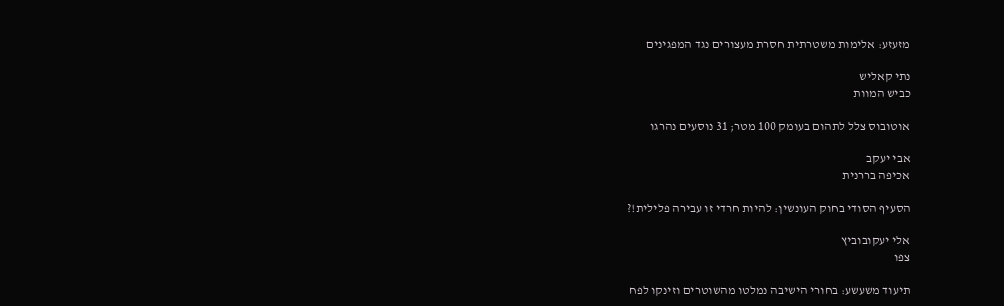מזעזע: אלימות משטרתית חסרת מעצורים נגד המפגינים

נתי קאליש
כביש המוות

אוטובוס צלל לתהום בעומק 100 מטר; 31 נוסעים נהרגו

אבי יעקב
אכיפה בררנית

הסעיף הסודי בחוק העונשין: להיות חרדי זו עבירה פלילית!?

אלי יעקובוביץ
צפו

תיעוד משעשע: בחורי הישיבה נמלטו מהשוטרים וזינקו לפח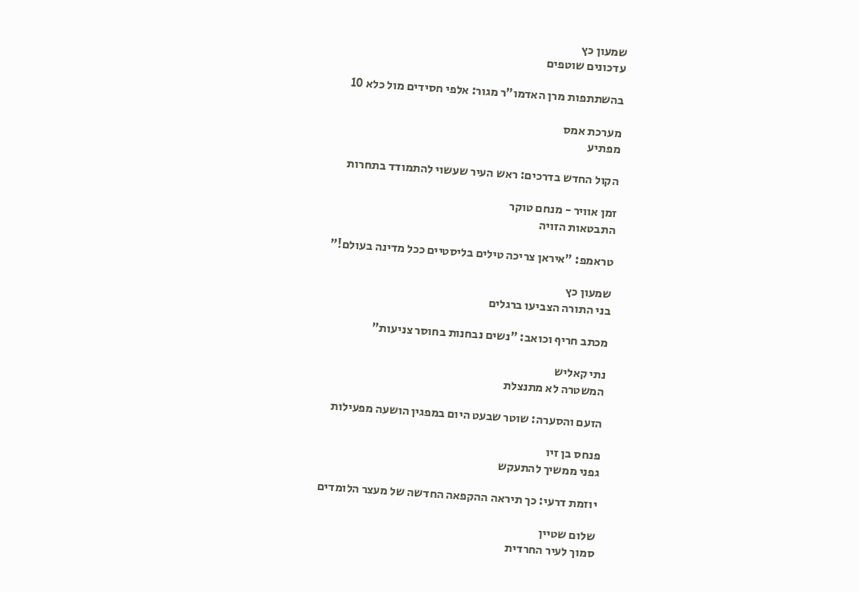שמעון כץ
עדכונים שוטפים

בהשתתפות מרן האדמו"ר מגור: אלפי חסידים מול כלא 10

מערכת אמס
מפתיע

הקול החדש בדרכים: ראש העיר שעשוי להתמודד בתחרות

זמן אוויר - מנחם טוקר
התבטאות הזויה

טראמפ: "איראן צריכה טילים בליסטיים ככל מדינה בעולם!"

שמעון כץ
בני התורה הצביעו ברגלים

מכתב חריף וכואב: "נשים נבחנות בחוסר צניעות"

נתי קאליש
המשטרה לא מתנצלת

הזעם והסערה: שוטר שבעט היום במפגין הושעה מפעילות

פנחס בן זיו
גפני ממשיך להתעקש

יוזמת דרעי: כך תיראה ההקפאה החדשה של מעצר הלומדים

שלום שטיין
סמוך לעיר החרדית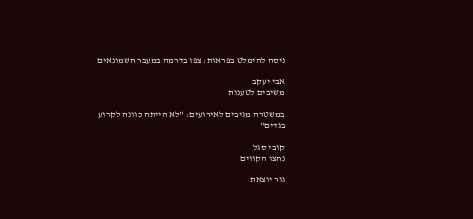ניסה להימלט בפראות: צפו בדרמה במעבר חשמונאים

אבי יעקב
משיבים לטענות

במשטרה מגיבים לאירועים: "לא הייתה כוונה לקרוע בגדים"

קובי סגל
נחצו הקווים

גור יוצאת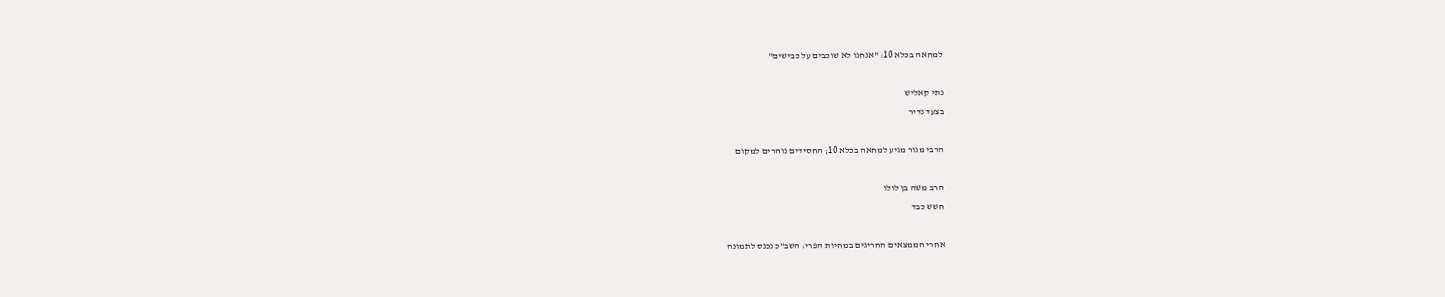למחאה בכלא 10: "אנחנו לא שוכבים על כבישים"

נתי קאליש
בצעד נדיר

הרבי מגור מגיע למחאה בכלא 10; החסידים נוהרים למקום

הרב משה בן לולו
חשש כבד

אחרי הממצאים החריגים במחיות הפרי: השב"כ נכנס לתמונה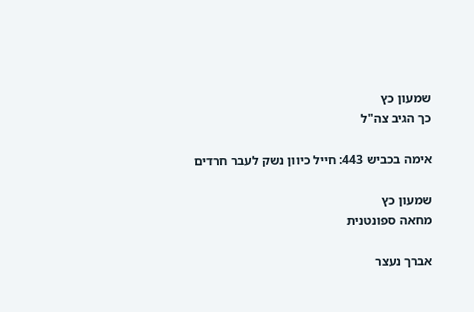שמעון כץ
כך הגיב צה"ל

אימה בכביש 443: חייל כיוון נשק לעבר חרדים

שמעון כץ
מחאה ספונטנית

אברך נעצר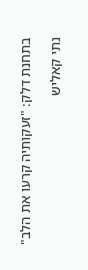בתחנת דלק: "זעקותיה קרעו את הלב"

נתי קאליש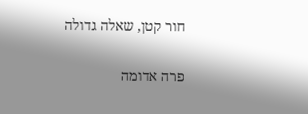חור קטן, שאלה גדולה

פרה אדומה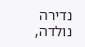נדירה נולדה,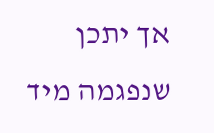אך יתכן שנפגמה מיד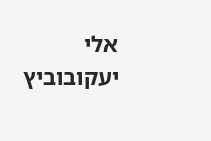אלי יעקובוביץ